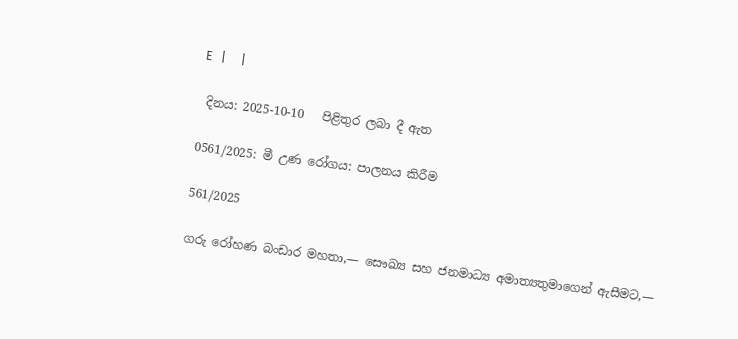E   |     |

 දිනය: 2025-10-10   පිළිතුර ලබා දී ඇත

0561/2025: මී උණ රෝගය: පාලනය කිරීම

561/2025

ගරු රෝහණ බංඩාර මහතා,— සෞඛ්‍ය සහ ජනමාධ්‍ය අමාත්‍යතුමාගෙන් ඇසීමට,—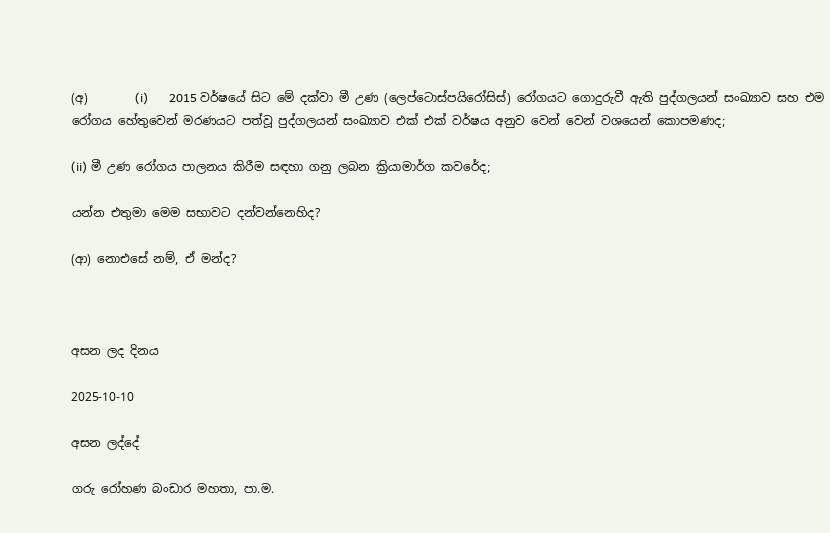(අ)        (i)       2015 වර්ෂයේ සිට මේ දක්වා මී උණ (ලෙප්ටොස්පයිරෝසිස්) රෝගයට ගොදුරුවී ඇති පුද්ගලයන් සංඛ්‍යාව සහ එම රෝගය හේතුවෙන් මරණයට පත්වූ පුද්ගලයන් සංඛ්‍යාව එක් එක් වර්ෂය අනුව වෙන් වෙන් වශයෙන් කොපමණද;

(ii) මී උණ රෝගය පාලනය කිරීම සඳහා ගනු ලබන ක්‍රියාමාර්ග කවරේද;

යන්න එතුමා මෙම සභාවට දන්වන්නෙහිද?

(ආ) නොඑසේ නම්, ඒ මන්ද?



අසන ලද දිනය

2025-10-10

අසන ලද්දේ

ගරු රෝහණ බංඩාර මහතා, පා.ම.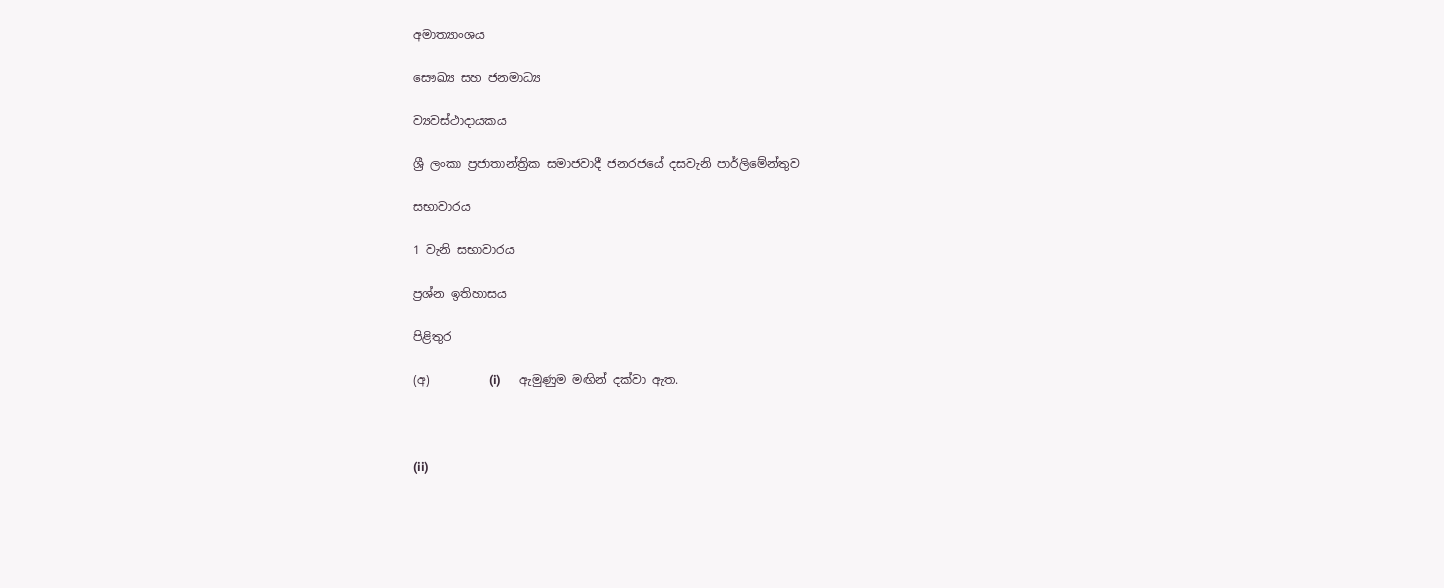අමාත්‍යාංශය

සෞඛ්‍ය සහ ජනමාධ්‍ය

ව්‍යවස්ථාදායකය

ශ්‍රී ලංකා ප්‍රජාතාන්ත්‍රික සමාජවාදී ජනරජයේ දසවැනි පාර්ලිමේන්තුව

සභාවාරය

1 වැනි සභාවාරය

ප්‍රශ්න ඉතිහාසය

පිළිතුර

(අ)          (i)      ඇමුණුම මඟින් දක්වා ඇත.



(ii)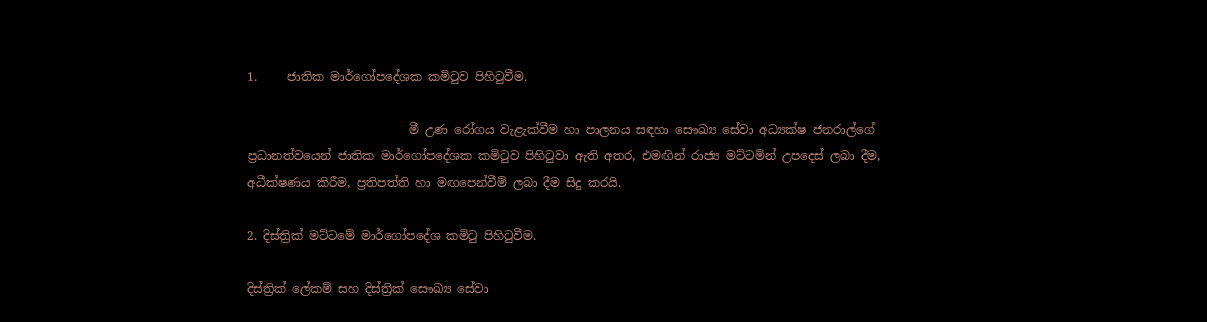1.     ජාතික මාර්ගෝපදේශක කමිටුව පිහිටුවීම.

                           මී උණ රෝගය වැළැක්වීම හා පාලනය සඳහා සෞඛ්‍ය සේවා අධ්‍යක්ෂ ජනරාල්ගේ ප්‍රධානත්වයෙන් ජාතික මාර්ගෝපදේශක කමිටුව පිහිටුවා ඇති අතර, එමඟින් රාජ්‍ය මට්ටමින් උපදෙස් ලබා දීම, අධීක්ෂණය කිරීම, ප්‍රතිපත්ති හා මඟපෙන්වීම් ලබා දීම සිදු කරයි.

2. දිස්ත්‍රික් මට්ටමේ මාර්ගෝපදේශ කමිටු පිහිටුවීම.

දිස්ත්‍රික් ලේකම් සහ දිස්ත්‍රික් සෞඛ්‍ය සේවා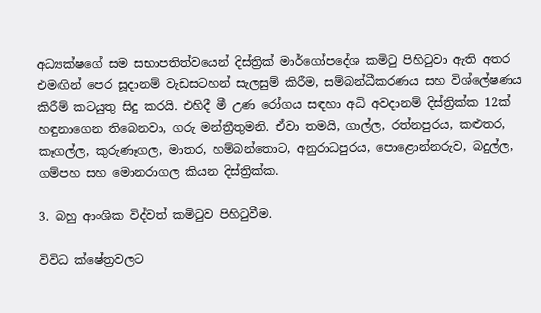අධ්‍යක්ෂගේ සම සභාපතිත්වයෙන් දිස්ත්‍රික් මාර්ගෝපදේශ කමිටු පිහිටුවා ඇති අතර එමඟින් පෙර සූදානම් වැඩසටහන් සැලසුම් කිරීම, සම්බන්ධීකරණය සහ විශ්ලේෂණය කිරීම් කටයුතු සිදු කරයි. එහිදී මී උණ රෝගය සඳහා අධි අවදානම් දිස්ත්‍රික්ක 12ක් හඳුනාගෙන තිබෙනවා, ගරු මන්ත්‍රීතුමනි. ඒවා තමයි, ගාල්ල, රත්නපුරය, කළුතර, කෑගල්ල, කුරුණෑගල, මාතර, හම්බන්තොට, අනුරාධපුරය, පොළොන්නරුව, බදුල්ල, ගම්පහ සහ මොනරාගල කියන දිස්ත්‍රික්ක.

3. බහු ආංශික විද්වත් කමිටුව පිහිටුවීම.

විවිධ ක්ෂේත්‍රවලට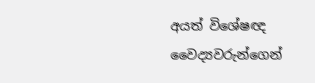අයත් විශේෂඥ වෛද්‍යවරුන්ගෙන්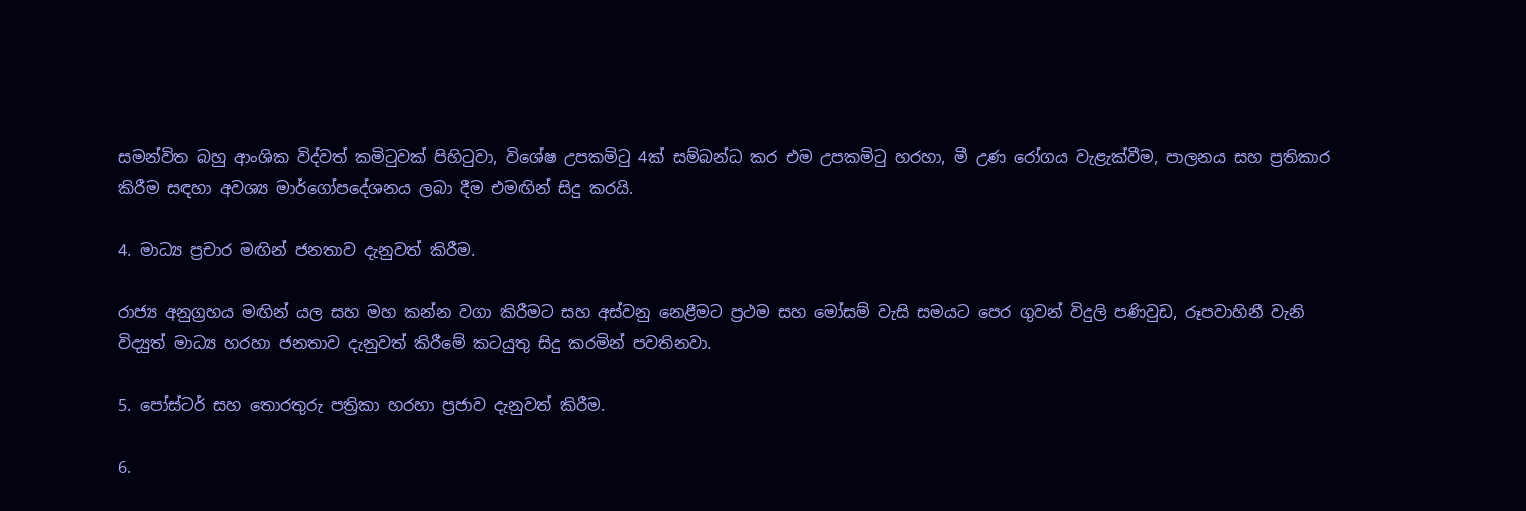සමන්විත බහු ආංශික විද්වත් කමිටුවක් පිහිටුවා, විශේෂ උපකමිටු 4ක් සම්බන්ධ කර එම උපකමිටු හරහා, මී උණ රෝගය වැළැක්වීම, පාලනය සහ ප්‍රතිකාර කිරීම සඳහා අවශ්‍ය මාර්ගෝපදේශනය ලබා දීම එමඟින් සිදු කරයි.

4. මාධ්‍ය ප්‍රචාර මඟින් ජනතාව දැනුවත් කිරීම‍‍.

රාජ්‍ය අනුග්‍රහය මඟින් යල සහ මහ කන්න වගා කිරීමට සහ අස්වනු නෙළීමට ප්‍රථම සහ මෝසම් වැසි සමයට පෙර ගුවන් විදුලි පණිවුඩ, රූපවාහිනී වැනි විද්‍යුත් මාධ්‍ය හරහා ජනතාව දැනුවත් කිරීමේ කටයුතු සිදු කරමින් පවතිනවා.

5. පෝස්ටර් සහ තොරතුරු පත්‍රිකා හරහා ප්‍රජාව දැනුවත් කිරීම.

6.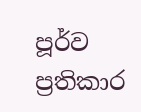පූර්ව ප්‍රතිකාර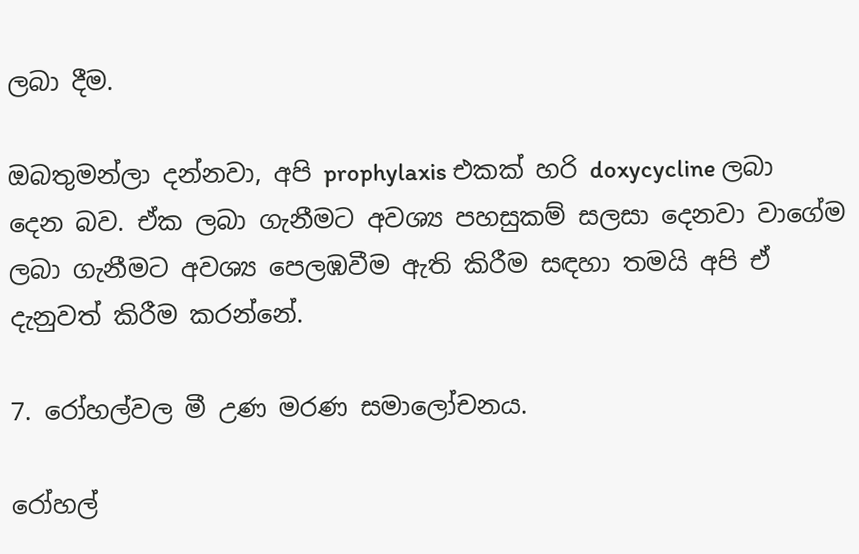ලබා දීම.

ඔබතුමන්ලා දන්නවා, අපි prophylaxis එකක් හරි doxycycline ලබා දෙන බව. ඒක ලබා ගැනීමට අවශ්‍ය පහසුකම් සලසා දෙනවා වාගේම ලබා ගැනීමට අවශ්‍ය පෙලඹවීම ඇති කිරීම සඳහා තමයි අපි ඒ දැනුවත් කිරීම කරන්නේ.

7. රෝහල්වල මී උණ මරණ සමාලෝචනය.

රෝහල්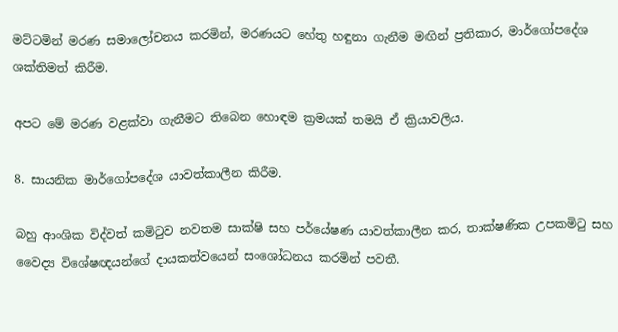මට්ටමින් මරණ සමාලෝචනය කරමින්, මරණයට හේතු හඳුනා ගැනීම මඟින් ප්‍රතිකාර, මාර්ගෝපදේශ ශක්තිමත් කිරීම.

අපට මේ මරණ වළක්වා ගැනීමට තිබෙන හොඳම ක්‍රමයක් තමයි ඒ ක්‍රියාවලිය.

8. සායනික මාර්ගෝපදේශ යාවත්කාලීන කිරීම.

බහු ආංශික විද්වත් කමිටුව නවතම සාක්ෂි සහ පර්යේෂණ යාවත්කාලීන කර, තාක්ෂණික උපකමිටු සහ වෛද්‍ය විශේෂඥයන්ගේ දායකත්වයෙන් සංශෝධනය කරමින් පවතී.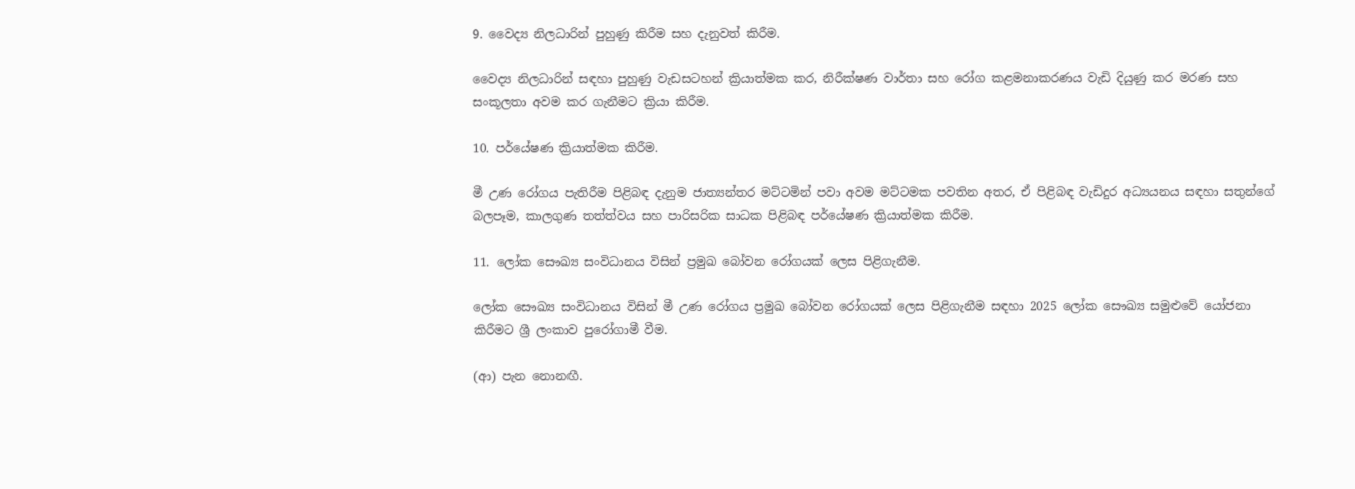9. වෛද්‍ය නිලධාරින් පුහුණු කිරීම සහ දැනුවත් කිරීම.

වෛද්‍ය නිලධාරින් සඳහා පුහුණු වැඩසටහන් ක්‍රියාත්මක කර, නිරීක්ෂණ වාර්තා සහ රෝග කළමනාකරණය වැඩි දියුණු කර මරණ සහ සංකූලතා අවම කර ගැනීමට ක්‍රියා කිරීම.

10. පර්යේෂණ ක්‍රියාත්මක කිරීම.

මී උණ රෝගය පැතිරීම පිළිබඳ දැනුම ජාත්‍යන්තර මට්ටමින් පවා අවම මට්ටමක පවතින අතර, ඒ පිළිබඳ වැඩිදුර අධ්‍යයනය සඳහා සතුන්ගේ බලපෑම, කාලගුණ තත්ත්වය සහ පාරිසරික සාධක පිළිබඳ පර්යේෂණ ක්‍රියාත්මක කිරීම.

11. ලෝක සෞඛ්‍ය සංවිධානය විසින් ප්‍රමුඛ බෝවන රෝගයක් ලෙස පිළිගැනීම.

ලෝක සෞඛ්‍ය සංවිධානය විසින් මී උණ රෝගය ප්‍රමුඛ බෝවන රෝගයක් ලෙස පිළිගැනීම සඳහා 2025 ලෝක සෞඛ්‍ය සමුළුවේ යෝජනා කිරීමට ශ්‍රී ලංකාව පුරෝගාමී වීම.

(ආ) පැන නොනඟී.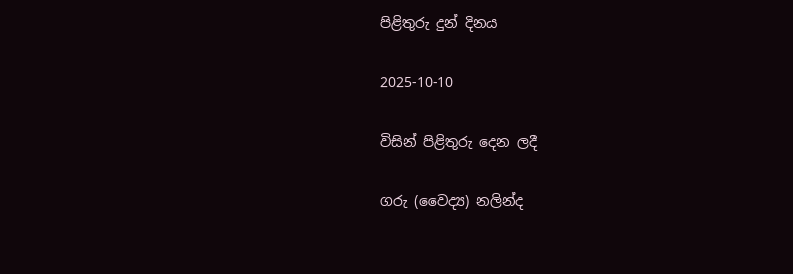පිළිතුරු දුන් දිනය

2025-10-10

විසින් පිළිතුරු දෙන ලදී

ගරු (වෛද්‍ය) නලින්ද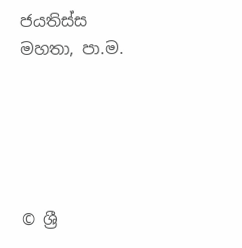ජයතිස්ස මහතා, පා.ම.





© ශ්‍රී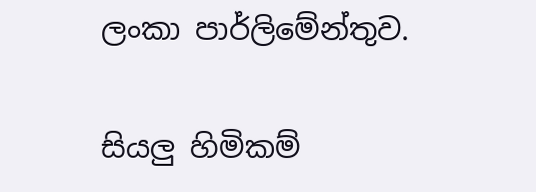ලංකා පාර්ලි‌මේන්තුව.

සියලු හිමිකම්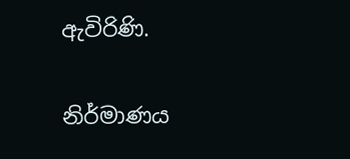ඇවිරිණි.

නිර්මාණය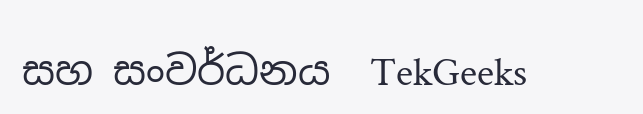සහ සංවර්ධනය  TekGeeks